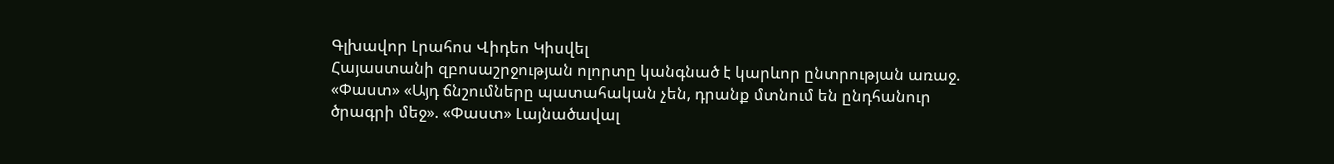Գլխավոր Լրահոս Վիդեո Կիսվել
Հայաստանի զբոսաշրջության ոլորտը կանգնած է կարևոր ընտրության առաջ. «Փաստ» «Այդ ճնշումները պատահական չեն, դրանք մտնում են ընդհանուր ծրագրի մեջ». «Փաստ» Լայնածավալ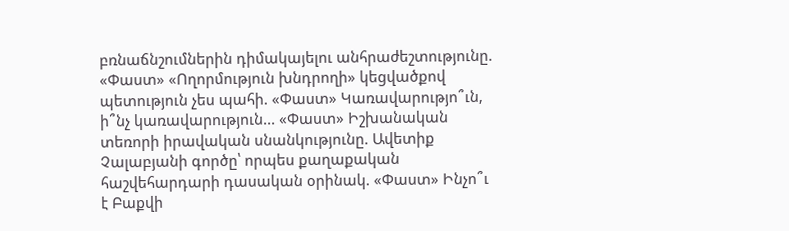բռնաճնշումներին դիմակայելու անհրաժեշտությունը. «Փաստ» «Ողորմություն խնդրողի» կեցվածքով պետություն չես պահի. «Փաստ» Կառավարությո՞ւն, ի՞նչ կառավարություն... «Փաստ» Իշխանական տեռորի իրավական սնանկությունը. Ավետիք Չալաբյանի գործը՝ որպես քաղաքական հաշվեհարդարի դասական օրինակ. «Փաստ» Ինչո՞ւ է Բաքվի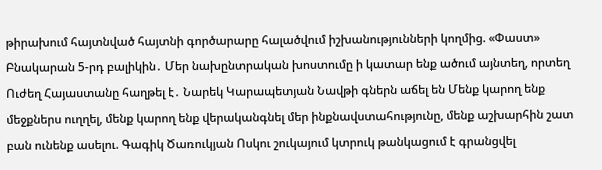թիրախում հայտնված հայտնի գործարարը հալածվում իշխանությունների կողմից. «Փաստ» Բնակարան 5-րդ բալիկին․ Մեր նախընտրական խոստումը ի կատար ենք ածում այնտեղ, որտեղ Ուժեղ Հայաստանը հաղթել է․ Նարեկ Կարապետյան Նավթի գներն աճել են Մենք կարող ենք մեջքներս ուղղել, մենք կարող ենք վերականգնել մեր ինքնավստահությունը, մենք աշխարհին շատ բան ունենք ասելու. Գագիկ Ծառուկյան Ոսկու շուկայում կտրուկ թանկացում է գրանցվել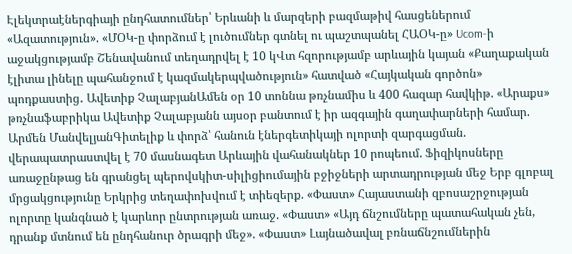Էլեկտրաէներգիայի ընդհատումներ՝ Երևանի և մարզերի բազմաթիվ հասցեներում
«Ազատություն». «ՄՕԿ-ը փորձում է լուծումներ գտնել ու պաշտպանել ՀԱՕԿ-ը» Ucom-ի աջակցությամբ Շենավանում տեղադրվել է 10 կՎտ հզորությամբ արևային կայան «Քաղաքական էլիտա լինելը պահանջում է կազմակերպվածություն» հատված «Հայկական գործոն» պոդքաստից․ Ավետիք ՉալաբյանԱմեն օր 10 տոննա թռչնամիս և 400 հազար հավկիթ. «Արաքս» թռչնաֆաբրիկա Ավետիք Չալաբյանն այսօր բանտում է իր ազգային գաղափարների համար. Արմեն ՄանվելյանԳիտելիք և փորձ՝ հանուն էներգետիկայի ոլորտի զարգացման. վերապատրաստվել է 70 մասնագետ Արևային վահանակներ 10 րոպեում. Ֆիզիկոսները առաջընթաց են գրանցել պերովսկիտ-սիլիցիումային բջիջների արտադրության մեջ Երբ գլոբալ մրցակցությունը Երկրից տեղափոխվում է տիեզերք. «Փաստ» Հայաստանի զբոսաշրջության ոլորտը կանգնած է կարևոր ընտրության առաջ. «Փաստ» «Այդ ճնշումները պատահական չեն, դրանք մտնում են ընդհանուր ծրագրի մեջ». «Փաստ» Լայնածավալ բռնաճնշումներին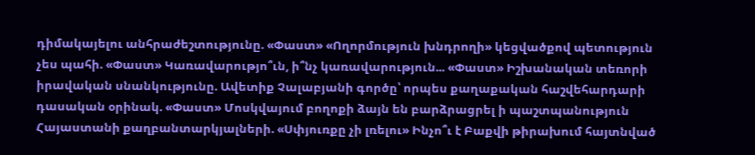դիմակայելու անհրաժեշտությունը. «Փաստ» «Ողորմություն խնդրողի» կեցվածքով պետություն չես պահի. «Փաստ» Կառավարությո՞ւն, ի՞նչ կառավարություն... «Փաստ» Իշխանական տեռորի իրավական սնանկությունը. Ավետիք Չալաբյանի գործը՝ որպես քաղաքական հաշվեհարդարի դասական օրինակ. «Փաստ» Մոսկվայում բողոքի ձայն են բարձրացրել ի պաշտպանություն Հայաստանի քաղբանտարկյալների. «Սփյուռքը չի լռելու» Ինչո՞ւ է Բաքվի թիրախում հայտնված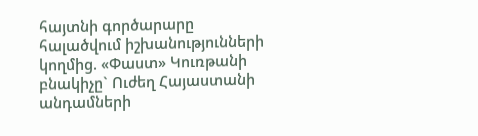հայտնի գործարարը հալածվում իշխանությունների կողմից. «Փաստ» Կուռթանի բնակիչը` Ուժեղ Հայաստանի անդամների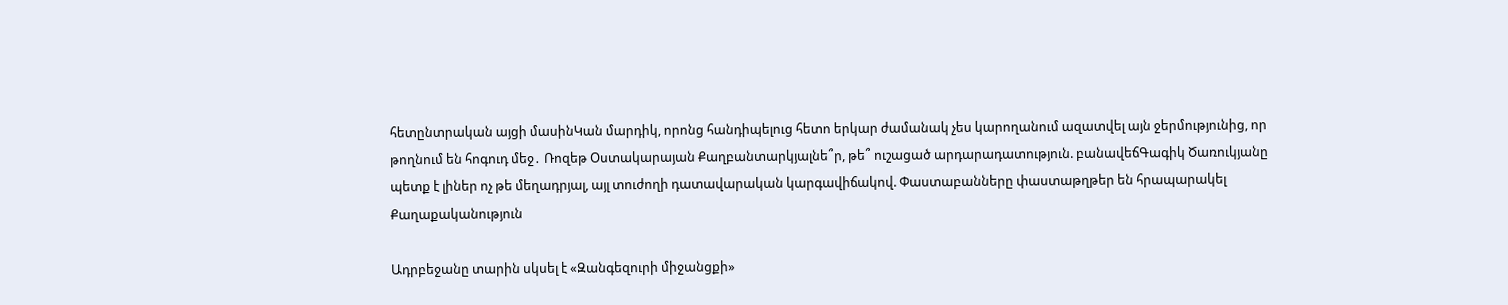հետընտրական այցի մասինԿան մարդիկ, որոնց հանդիպելուց հետո երկար ժամանակ չես կարողանում ազատվել այն ջերմությունից, որ թողնում են հոգուդ մեջ․ Ռոզեթ Օստակարայան Քաղբանտարկյալնե՞ր, թե՞ ուշացած արդարադատություն. բանավեճԳագիկ Ծառուկյանը պետք է լիներ ոչ թե մեղադրյալ, այլ տուժողի դատավարական կարգավիճակով. Փաստաբանները փաստաթղթեր են հրապարակել
Քաղաքականություն

Ադրբեջանը տարին սկսել է «Զանգեզուրի միջանցքի»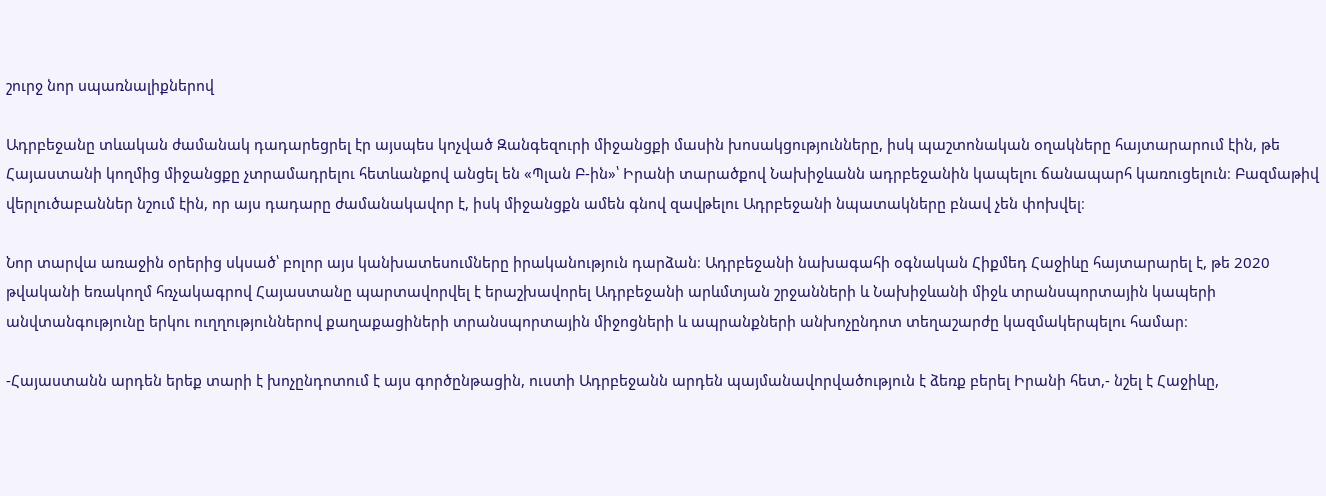շուրջ նոր սպառնալիքներով

Ադրբեջանը տևական ժամանակ դադարեցրել էր այսպես կոչված Զանգեզուրի միջանցքի մասին խոսակցությունները, իսկ պաշտոնական օղակները հայտարարում էին, թե Հայաստանի կողմից միջանցքը չտրամադրելու հետևանքով անցել են «Պլան Բ-ին»՝ Իրանի տարածքով Նախիջևանն ադրբեջանին կապելու ճանապարհ կառուցելուն։ Բազմաթիվ վերլուծաբաններ նշում էին, որ այս դադարը ժամանակավոր է, իսկ միջանցքն ամեն գնով զավթելու Ադրբեջանի նպատակները բնավ չեն փոխվել։

Նոր տարվա առաջին օրերից սկսած՝ բոլոր այս կանխատեսումները իրականություն դարձան։ Ադրբեջանի նախագահի օգնական Հիքմեդ Հաջիևը հայտարարել է, թե 2020 թվականի եռակողմ հռչակագրով Հայաստանը պարտավորվել է երաշխավորել Ադրբեջանի արևմտյան շրջանների և Նախիջևանի միջև տրանսպորտային կապերի անվտանգությունը երկու ուղղություններով քաղաքացիների տրանսպորտային միջոցների և ապրանքների անխոչընդոտ տեղաշարժը կազմակերպելու համար։

-Հայաստանն արդեն երեք տարի է խոչընդոտում է այս գործընթացին, ուստի Ադրբեջանն արդեն պայմանավորվածություն է ձեռք բերել Իրանի հետ,- նշել է Հաջիևը,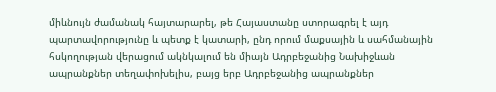միևնույն ժամանակ հայտարարել, թե Հայաստանը ստորագրել է այդ պարտավորությունը և պետք է կատարի, ընդ որում մաքսային և սահմանային հսկողության վերացում ակնկալում են միայն Ադրբեջանից Նախիջևան ապրանքներ տեղափոխելիս, բայց երբ Ադրբեջանից ապրանքներ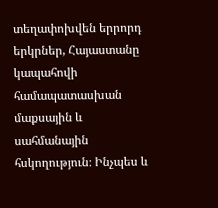տեղափոխվեն երրորդ երկրներ, Հայաստանը կապահովի համապատասխան մաքսային և սահմանային հսկողություն։ Ինչպես և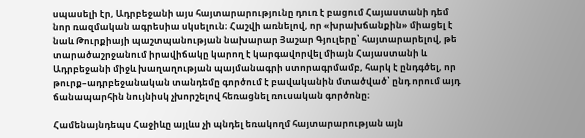սպասելի էր, Ադրբեջանի այս հայտարարությունը դուռ է բացում Հայաստանի դեմ նոր ռազմական ագրեսիա սկսելուն։ Հաշվի առնելով, որ «խրախճանքին» միացել է նաև Թուրքիայի պաշտպանության նախարար Յաշար Գյուլերը՝ հայտարարելով, թե տարածաշրջանում իրավիճակը կարող է կարգավորվել միայն Հայաստանի և Ադրբեջանի միջև խաղաղության պայմանագրի ստորագրմամբ, հարկ է ընդգծել, որ թուրք–ադրբեջանական տանդեմը գործում է բավականին մտածված՝ ընդ որում այդ ճանապարհին նույնիսկ չխորշելով հեռացնել ռուսական գործոնը։

Համենայնդեպս Հաջիևը այլևս չի պնդել եռակողմ հայտարարության այն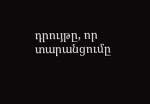դրույթը, որ տարանցումը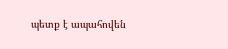պետք է ապահովեն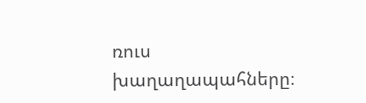ռուս խաղաղապահները։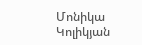Մոնիկա Կոլիկյան